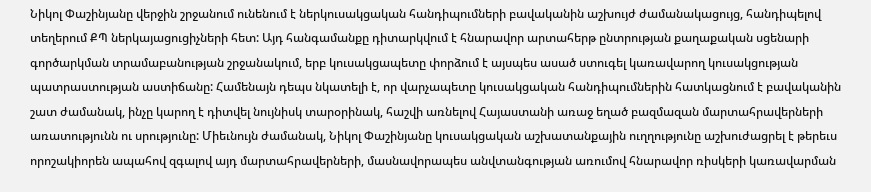Նիկոլ Փաշինյանը վերջին շրջանում ունենում է ներկուսակցական հանդիպումների բավականին աշխույժ ժամանակացույց, հանդիպելով տեղերում ՔՊ ներկայացուցիչների հետ: Այդ հանգամանքը դիտարկվում է հնարավոր արտահերթ ընտրության քաղաքական սցենարի գործարկման տրամաբանության շրջանակում, երբ կուսակցապետը փորձում է այսպես ասած ստուգել կառավարող կուսակցության պատրաստության աստիճանը: Համենայն դեպս նկատելի է, որ վարչապետը կուսակցական հանդիպումներին հատկացնում է բավականին շատ ժամանակ, ինչը կարող է դիտվել նույնիսկ տարօրինակ, հաշվի առնելով Հայաստանի առաջ եղած բազմազան մարտահրավերների առատությունն ու սրությունը: Միեւնույն ժամանակ, Նիկոլ Փաշինյանը կուսակցական աշխատանքային ուղղությունը աշխուժացրել է թերեւս որոշակիորեն ապահով զգալով այդ մարտահրավերների, մասնավորապես անվտանգության առումով հնարավոր ռիսկերի կառավարման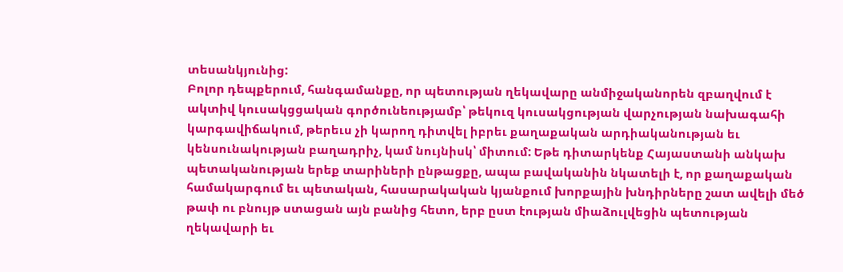տեսանկյունից:
Բոլոր դեպքերում, հանգամանքը, որ պետության ղեկավարը անմիջականորեն զբաղվում է ակտիվ կուսակցցական գործունեությամբ՝ թեկուզ կուսակցության վարչության նախագահի կարգավիճակում, թերեւս չի կարող դիտվել իբրեւ քաղաքական արդիականության եւ կենսունակության բաղադրիչ, կամ նույնիսկ՝ միտում: Եթե դիտարկենք Հայաստանի անկախ պետականության երեք տարիների ընթացքը, ապա բավականին նկատելի է, որ քաղաքական համակարգում եւ պետական, հասարակական կյանքում խորքային խնդիրները շատ ավելի մեծ թափ ու բնույթ ստացան այն բանից հետո, երբ ըստ էության միաձուլվեցին պետության ղեկավարի եւ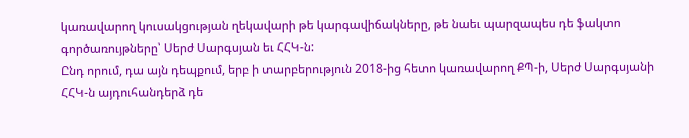կառավարող կուսակցության ղեկավարի թե կարգավիճակները, թե նաեւ պարզապես դե ֆակտո գործառույթները՝ Սերժ Սարգսյան եւ ՀՀԿ-ն:
Ընդ որում, դա այն դեպքում, երբ ի տարբերություն 2018-ից հետո կառավարող ՔՊ-ի, Սերժ Սարգսյանի ՀՀԿ-ն այդուհանդերձ դե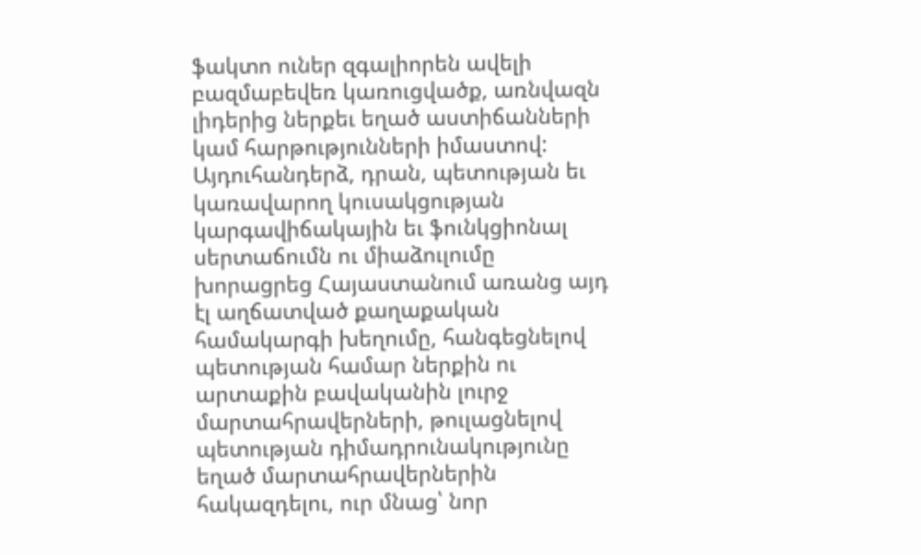ֆակտո ուներ զգալիորեն ավելի բազմաբեվեռ կառուցվածք, առնվազն լիդերից ներքեւ եղած աստիճանների կամ հարթությունների իմաստով: Այդուհանդերձ, դրան, պետության եւ կառավարող կուսակցության կարգավիճակային եւ ֆունկցիոնալ սերտաճումն ու միաձուլումը խորացրեց Հայաստանում առանց այդ էլ աղճատված քաղաքական համակարգի խեղումը, հանգեցնելով պետության համար ներքին ու արտաքին բավականին լուրջ մարտահրավերների, թուլացնելով պետության դիմադրունակությունը եղած մարտահրավերներին հակազդելու, ուր մնաց՝ նոր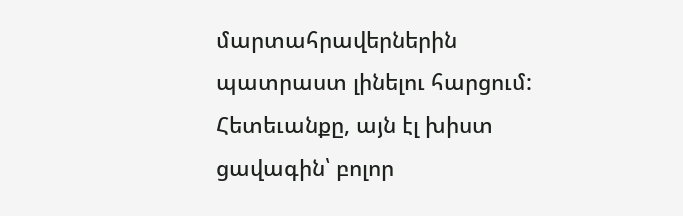մարտահրավերներին պատրաստ լինելու հարցում: Հետեւանքը, այն էլ խիստ ցավագին՝ բոլոր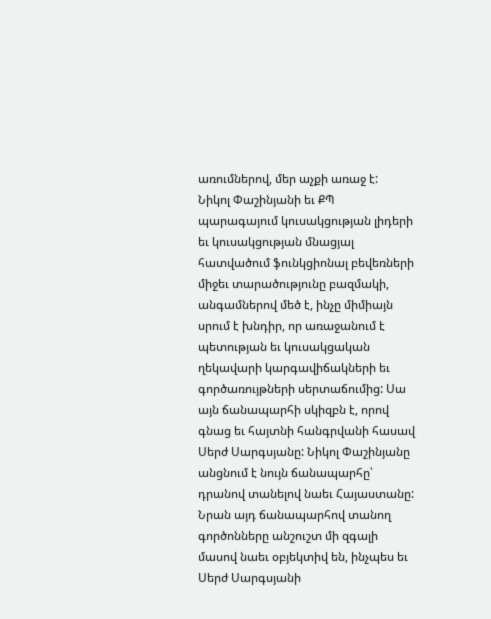առումներով, մեր աչքի առաջ է:
Նիկոլ Փաշինյանի եւ ՔՊ պարագայում կուսակցության լիդերի եւ կուսակցության մնացյալ հատվածում ֆունկցիոնալ բեվեռների միջեւ տարածությունը բազմակի, անգամներով մեծ է, ինչը միմիայն սրում է խնդիր, որ առաջանում է պետության եւ կուսակցական ղեկավարի կարգավիճակների եւ գործառույթների սերտաճումից: Սա այն ճանապարհի սկիզբն է, որով գնաց եւ հայտնի հանգրվանի հասավ Սերժ Սարգսյանը: Նիկոլ Փաշինյանը անցնում է նույն ճանապարհը՝ դրանով տանելով նաեւ Հայաստանը: Նրան այդ ճանապարհով տանող գործոնները անշուշտ մի զգալի մասով նաեւ օբյեկտիվ են, ինչպես եւ Սերժ Սարգսյանի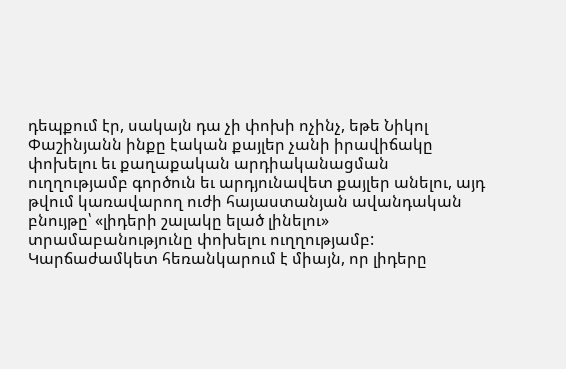դեպքում էր, սակայն դա չի փոխի ոչինչ, եթե Նիկոլ Փաշինյանն ինքը էական քայլեր չանի իրավիճակը փոխելու եւ քաղաքական արդիականացման ուղղությամբ գործուն եւ արդյունավետ քայլեր անելու, այդ թվում կառավարող ուժի հայաստանյան ավանդական բնույթը՝ «լիդերի շալակը ելած լինելու» տրամաբանությունը փոխելու ուղղությամբ: Կարճաժամկետ հեռանկարում է միայն, որ լիդերը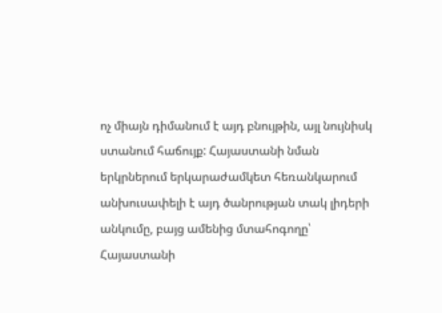ոչ միայն դիմանում է այդ բնույթին, այլ նույնիսկ ստանում հաճույք: Հայաստանի նման երկրներում երկարաժամկետ հեռանկարում անխուսափելի է այդ ծանրության տակ լիդերի անկումը, բայց ամենից մտահոգողը՝ Հայաստանի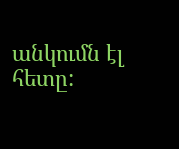անկումն էլ հետը: